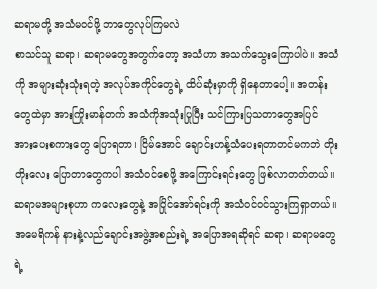ဆရာမတို့ အသံမဝင်ဖို့ ဘာတွေလုပ်ကြမလဲ
စာသင်သူ ဆရာ၊ ဆရာမတွေအတွက်တော့ အသံဟာ အသက်သွေးကြောပါပဲ။ အသံကို အများဆုံးသုံးရတဲ့ အလုပ်အကိုင်တွေရဲ့ ထိပ်ဆုံးမှာကို ရှိနေတာပေါ့။ အတန်းတွေထဲမှာ အားကြိုးမာန်တက် အသံကိုအသုံးပြုပြီး သင်ကြားပြသတာတွေအပြင် အားပေးစကားတွေ ပြောရတာ၊ ငြိမ်အောင် ချောင်းဟန့်သံပေးရတာတင်မကဘဲ တိုးတိုးလေး ပြောတာတွေကပါ အသံဝင်စေဖို့ အကြောင်းရင်းတွေ ဖြစ်လာတတ်တယ်။
ဆရာမအများစုဟာ ကလေးတွေနဲ့ အပြိုင်အော်ရင်းကို အသံဝင်ဝင်သွားကြရှာတယ်။
အမေရိကန် နားနဲ့လည်ချောင်းအဖွဲ့အစည်းရဲ့ အပြောအရဆိုရင် ဆရာ၊ ဆရာမတွေရဲ့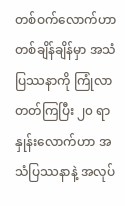တစ်ဝက်လောက်ဟာ တစ်ချိန်ချိန်မှာ အသံပြဿနာကို ကြုံလာတတ်ကြပြီး ၂၀ ရာနှုန်းလောက်ဟာ အသံပြဿနာနဲ့ အလုပ်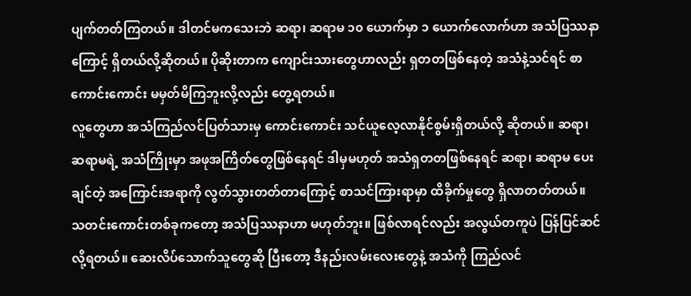ပျက်တတ်ကြတယ်။ ဒါတင်မကသေးဘဲ ဆရာ၊ ဆရာမ ၁၀ ယောက်မှာ ၁ ယောက်လောက်ဟာ အသံပြဿနာကြောင့် ရှိတယ်လို့ဆိုတယ်။ ပိုဆိုးတာက ကျောင်းသားတွေဟာလည်း ရှတတဖြစ်နေတဲ့ အသံနဲ့သင်ရင် စာကောင်းကောင်း မမှတ်မိကြဘူးလို့လည်း တွေ့ရတယ်။
လူတွေဟာ အသံကြည်လင်ပြတ်သားမှ ကောင်းကောင်း သင်ယူလေ့လာနိုင်စွမ်းရှိတယ်လို့ ဆိုတယ်။ ဆရာ၊ ဆရာမရဲ့ အသံကြိုးမှာ အဖုအကြိတ်တွေဖြစ်နေရင် ဒါမှမဟုတ် အသံရှတတဖြစ်နေရင် ဆရာ၊ ဆရာမ ပေးချင်တဲ့ အကြောင်းအရာကို လွတ်သွားတတ်တာကြောင့် စာသင်ကြားရာမှာ ထိခိုက်မှုတွေ ရှိလာတတ်တယ်။
သတင်းကောင်းတစ်ခုကတော့ အသံပြဿနာဟာ မဟုတ်ဘူး။ ဖြစ်လာရင်လည်း အလွယ်တကူပဲ ပြန်ပြင်ဆင်လို့ရတယ်။ ဆေးလိပ်သောက်သူတွေဆို ပြီးတော့ ဒီနည်းလမ်းလေးတွေနဲ့ အသံကို ကြည်လင်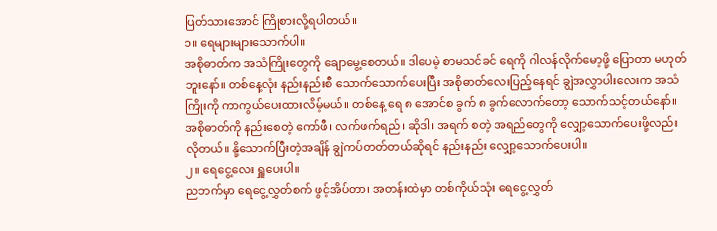ပြတ်သားအောင် ကြိုစားလို့ရပါတယ်။
၁။ ရေများများသောက်ပါ။
အစိုဓာတ်က အသံကြိုးတွေကို ချောမွေ့စေတယ်။ ဒါပေမဲ့ စာမသင်ခင် ရေကို ဂါလန်လိုက်မော့ဖို့ ပြောတာ မဟုတ်ဘူးနော်။ တစ်နေ့လုံး နည်းနည်းစီ သောက်သောက်ပေးပြီး အစိုဓာတ်လေးပြည့်နေရင် ချွဲအလွှာပါးလေးက အသံကြိုးကို ကာကွယ်ပေးထားလိမ့်မယ်။ တစ်နေ့ ရေ ၈ အောင်စ ခွက် ၈ ခွက်လောက်တော့ သောက်သင့်တယ်နော်။ အစိုဓာတ်ကို နည်းစေတဲ့ ကော်ဖီ၊ လက်ဖက်ရည်၊ ဆိုဒါ၊ အရက် စတဲ့ အရည်တွေကို လျှော့သောက်ပေးဖို့လည်း လိုတယ်။ နို့သောက်ပြီးတဲ့အချိန် ချွဲကပ်တတ်တယ်ဆိုရင် နည်းနည်း လျှော့သောက်ပေးပါ။
၂။ ရေငွေ့လေး ရှူပေးပါ။
ညဘက်မှာ ရေငွေ့လွှတ်စက် ဖွင့်အိပ်တာ၊ အတန်းထဲမှာ တစ်ကိုယ်သုံး ရေငွေ့လွှတ်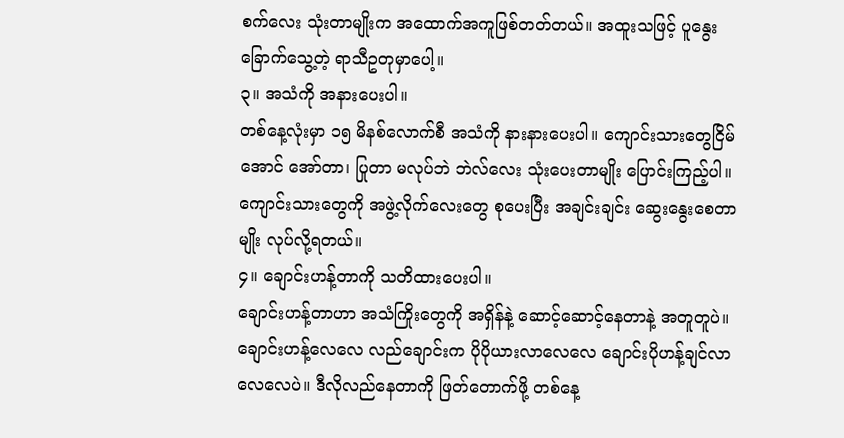စက်လေး သုံးတာမျိုးက အထောက်အကူဖြစ်တတ်တယ်။ အထူးသဖြင့် ပူနွေးခြောက်သွေ့တဲ့ ရာသီဥတုမှာပေါ့။
၃။ အသံကို အနားပေးပါ။
တစ်နေ့လုံးမှာ ၁၅ မိနစ်လောက်စီ အသံကို နားနားပေးပါ။ ကျောင်းသားတွေငြိမ်အောင် အော်တာ၊ ပြုတာ မလုပ်ဘဲ ဘဲလ်လေး သုံးပေးတာမျိုး ပြောင်းကြည့်ပါ။ ကျောင်းသားတွေကို အဖွဲ့လိုက်လေးတွေ စုပေးပြီး အချင်းချင်း ဆွေးနွေးစေတာမျိုး လုပ်လို့ရတယ်။
၄။ ချောင်းဟန့်တာကို သတိထားပေးပါ။
ချောင်းဟန့်တာဟာ အသံကြိုးတွေကို အရှိန်နဲ့ ဆောင့်ဆောင့်နေတာနဲ့ အတူတူပဲ။ ချောင်းဟန့်လေလေ လည်ချောင်းက ပိုပိုယားလာလေလေ ချောင်းပိုဟန့်ချင်လာလေလေပဲ။ ဒီလိုလည်နေတာကို ဖြတ်တောက်ဖို့ တစ်နေ့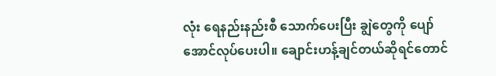လုံး ရေနည်းနည်းစီ သောက်ပေးပြီး ချွဲတွေကို ပျော်အောင်လုပ်ပေးပါ။ ချောင်းဟန့်ချင်တယ်ဆိုရင်တောင်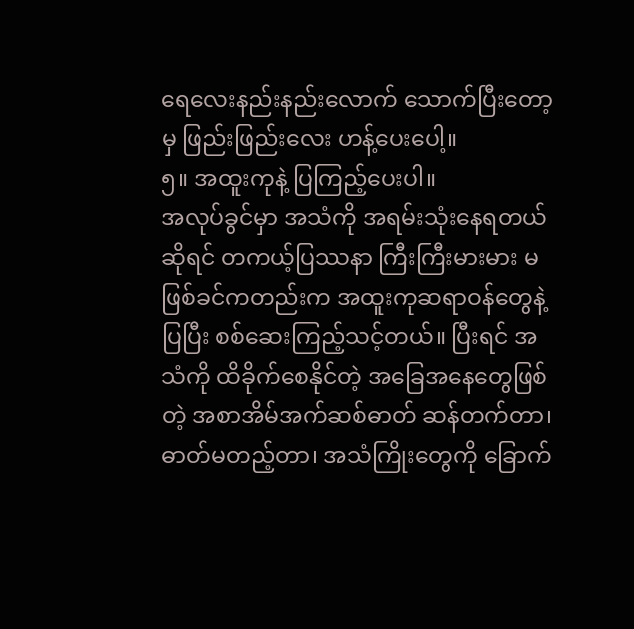ရေလေးနည်းနည်းလောက် သောက်ပြီးတော့မှ ဖြည်းဖြည်းလေး ဟန့်ပေးပေါ့။
၅။ အထူးကုနဲ့ ပြကြည့်ပေးပါ။
အလုပ်ခွင်မှာ အသံကို အရမ်းသုံးနေရတယ်ဆိုရင် တကယ့်ပြဿနာ ကြီးကြီးမားမား မဖြစ်ခင်ကတည်းက အထူးကုဆရာဝန်တွေနဲ့ပြပြီး စစ်ဆေးကြည့်သင့်တယ်။ ပြီးရင် အသံကို ထိခိုက်စေနိုင်တဲ့ အခြေအနေတွေဖြစ်တဲ့ အစာအိမ်အက်ဆစ်ဓာတ် ဆန်တက်တာ၊ ဓာတ်မတည့်တာ၊ အသံကြိုးတွေကို ခြောက်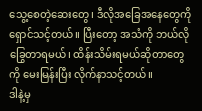သွေ့စေတဲ့ဆေးတွေ၊ ဒီလိုအခြေအနေတွေကို ရှောင်သင့်တယ်။ ပြီးတော့ အသံကို ဘယ်လိုခြွေတာရမယ်၊ ထိန်းသိမ်းရမယ်ဆိုတာတွေကို မေးမြန်းပြီး လိုက်နာသင့်တယ်။
ဒါနဲ့မှ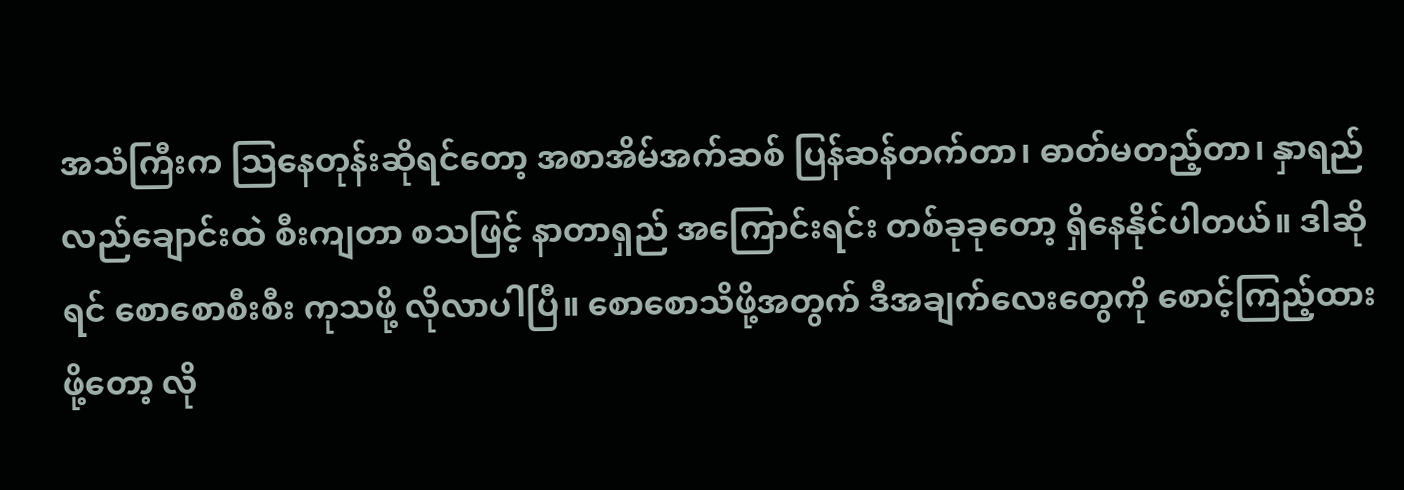အသံကြီးက သြနေတုန်းဆိုရင်တော့ အစာအိမ်အက်ဆစ် ပြန်ဆန်တက်တာ၊ ဓာတ်မတည့်တာ၊ နှာရည်လည်ချောင်းထဲ စီးကျတာ စသဖြင့် နာတာရှည် အကြောင်းရင်း တစ်ခုခုတော့ ရှိနေနိုင်ပါတယ်။ ဒါဆိုရင် စောစောစီးစီး ကုသဖို့ လိုလာပါပြီ။ စောစောသိဖို့အတွက် ဒီအချက်လေးတွေကို စောင့်ကြည့်ထားဖို့တော့ လို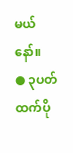မယ်နော်။
● ၃ပတ်ထက်ပို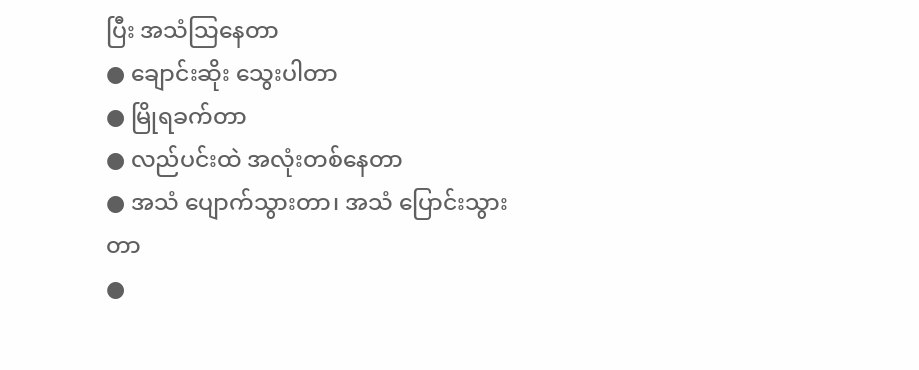ပြီး အသံသြနေတာ
● ချောင်းဆိုး သွေးပါတာ
● မြိုရခက်တာ
● လည်ပင်းထဲ အလုံးတစ်နေတာ
● အသံ ပျောက်သွားတာ၊ အသံ ပြောင်းသွားတာ
●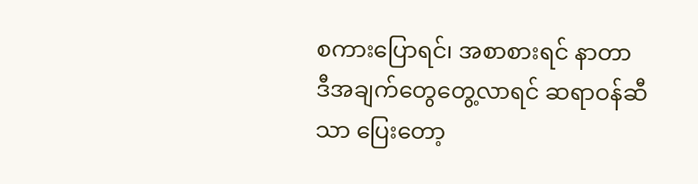စကားပြောရင်၊ အစာစားရင် နာတာ
ဒီအချက်တွေတွေ့လာရင် ဆရာဝန်ဆီသာ ပြေးတော့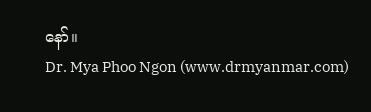နော်။
Dr. Mya Phoo Ngon (www.drmyanmar.com)